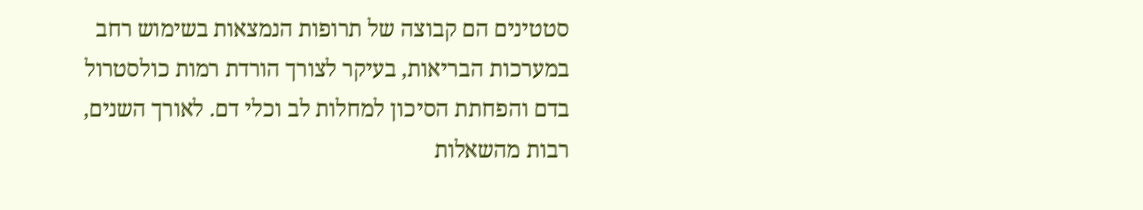סטטינים הם קבוצה של תרופות הנמצאות בשימוש רחב במערכות הבריאות, בעיקר לצורך הורדת רמות כולסטרול בדם והפחתת הסיכון למחלות לב וכלי דם. לאורך השנים, רבות מהשאלות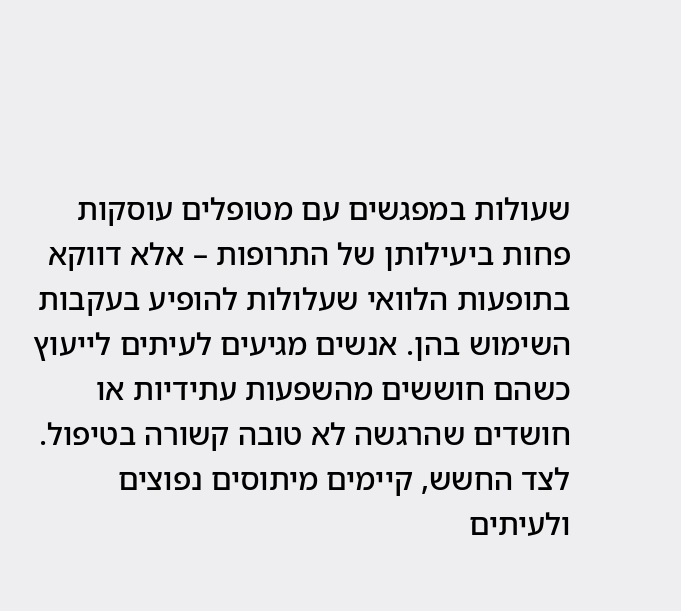שעולות במפגשים עם מטופלים עוסקות פחות ביעילותן של התרופות – אלא דווקא בתופעות הלוואי שעלולות להופיע בעקבות השימוש בהן. אנשים מגיעים לעיתים לייעוץ כשהם חוששים מהשפעות עתידיות או חושדים שהרגשה לא טובה קשורה בטיפול. לצד החשש, קיימים מיתוסים נפוצים ולעיתים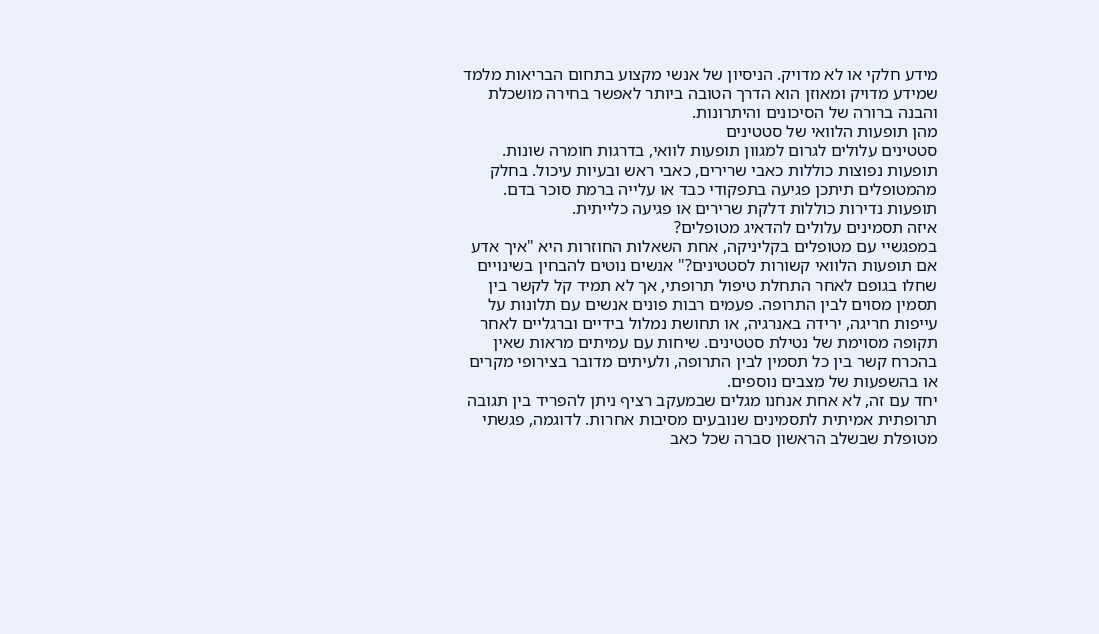מידע חלקי או לא מדויק. הניסיון של אנשי מקצוע בתחום הבריאות מלמד שמידע מדויק ומאוזן הוא הדרך הטובה ביותר לאפשר בחירה מושכלת והבנה ברורה של הסיכונים והיתרונות.
מהן תופעות הלוואי של סטטינים
סטטינים עלולים לגרום למגוון תופעות לוואי, בדרגות חומרה שונות. תופעות נפוצות כוללות כאבי שרירים, כאבי ראש ובעיות עיכול. בחלק מהמטופלים תיתכן פגיעה בתפקודי כבד או עלייה ברמת סוכר בדם. תופעות נדירות כוללות דלקת שרירים או פגיעה כלייתית.
איזה תסמינים עלולים להדאיג מטופלים?
במפגשיי עם מטופלים בקליניקה, אחת השאלות החוזרות היא "איך אדע אם תופעות הלוואי קשורות לסטטינים?" אנשים נוטים להבחין בשינויים שחלו בגופם לאחר התחלת טיפול תרופתי, אך לא תמיד קל לקשר בין תסמין מסוים לבין התרופה. פעמים רבות פונים אנשים עם תלונות על עייפות חריגה, ירידה באנרגיה, או תחושת נמלול בידיים וברגליים לאחר תקופה מסוימת של נטילת סטטינים. שיחות עם עמיתים מראות שאין בהכרח קשר בין כל תסמין לבין התרופה, ולעיתים מדובר בצירופי מקרים או בהשפעות של מצבים נוספים.
יחד עם זה, לא אחת אנחנו מגלים שבמעקב רציף ניתן להפריד בין תגובה תרופתית אמיתית לתסמינים שנובעים מסיבות אחרות. לדוגמה, פגשתי מטופלת שבשלב הראשון סברה שכל כאב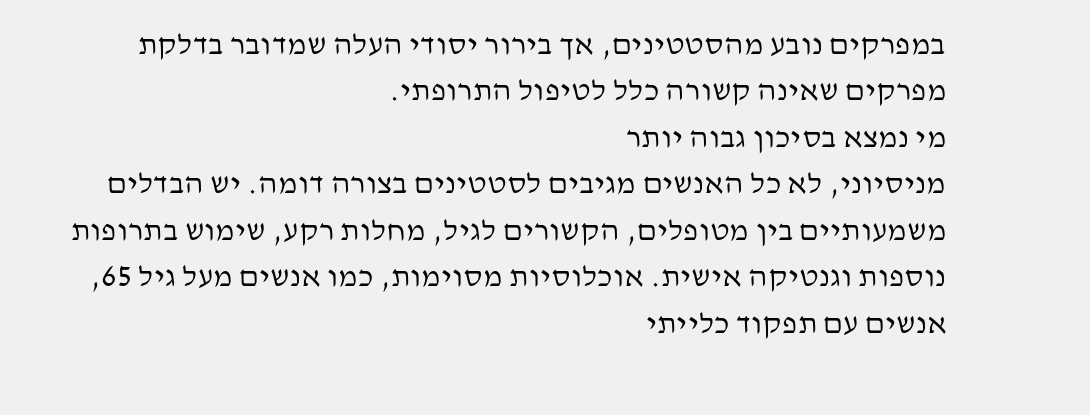במפרקים נובע מהסטטינים, אך בירור יסודי העלה שמדובר בדלקת מפרקים שאינה קשורה כלל לטיפול התרופתי.
מי נמצא בסיכון גבוה יותר
מניסיוני, לא כל האנשים מגיבים לסטטינים בצורה דומה. יש הבדלים משמעותיים בין מטופלים, הקשורים לגיל, מחלות רקע, שימוש בתרופות נוספות וגנטיקה אישית. אוכלוסיות מסוימות, כמו אנשים מעל גיל 65, אנשים עם תפקוד כלייתי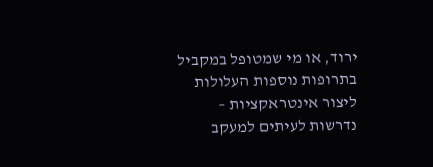ירוד, או מי שמטופל במקביל בתרופות נוספות העלולות ליצור אינטראקציות – נדרשות לעיתים למעקב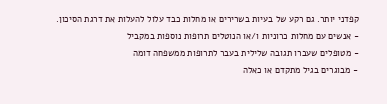קפדני יותר. גם רקע של בעיות בשרירים או מחלות כבד עלול להעלות את דרגת הסיכון.
- אנשים עם מחלות כרוניות ו/או הנוטלים תרופות נוספות במקביל
- מטופלים שעברו תגובה שלילית בעבר לתרופות ממשפחה דומה
- מבוגרים בגיל מתקדם או כאלה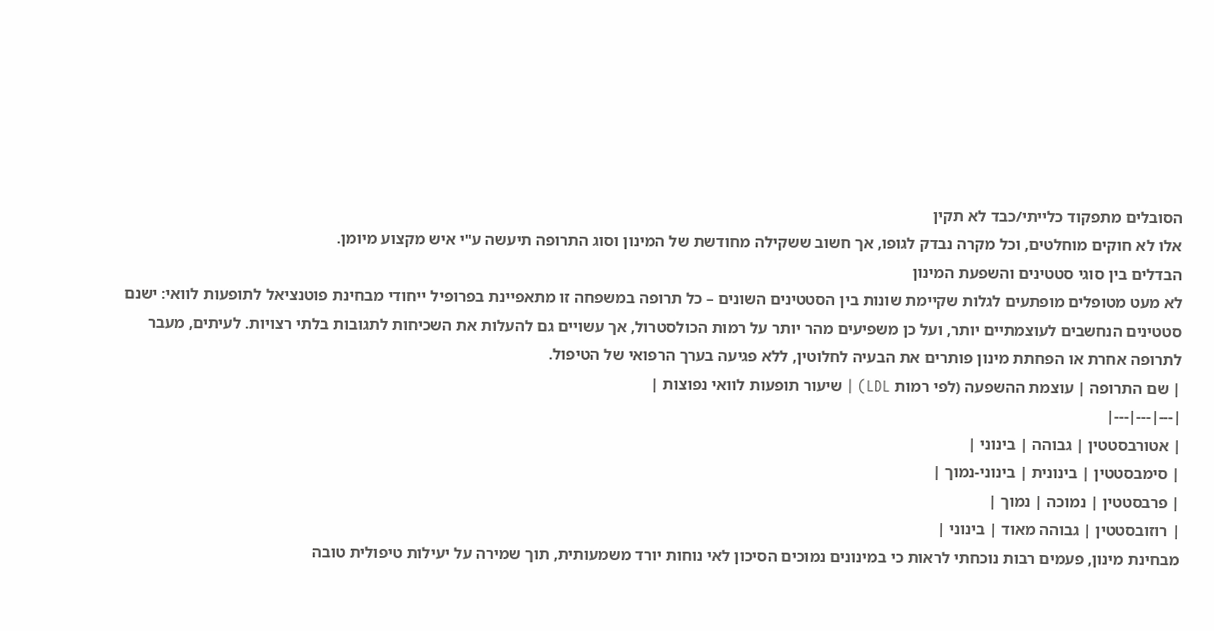הסובלים מתפקוד כלייתי/כבד לא תקין
אלו לא חוקים מוחלטים, וכל מקרה נבדק לגופו, אך חשוב ששקילה מחודשת של המינון וסוג התרופה תיעשה ע"י איש מקצוע מיומן.
הבדלים בין סוגי סטטינים והשפעת המינון
לא מעט מטופלים מופתעים לגלות שקיימת שונות בין הסטטינים השונים – כל תרופה במשפחה זו מתאפיינת בפרופיל ייחודי מבחינת פוטנציאל לתופעות לוואי: ישנם סטטינים הנחשבים לעוצמתיים יותר, ועל כן משפיעים מהר יותר על רמות הכולסטרול, אך עשויים גם להעלות את השכיחות לתגובות בלתי רצויות. לעיתים, מעבר לתרופה אחרת או הפחתת מינון פותרים את הבעיה לחלוטין, ללא פגיעה בערך הרפואי של הטיפול.
| שם התרופה | עוצמת ההשפעה (לפי רמות LDL) | שיעור תופעות לוואי נפוצות |
|---|---|---|
| אטורבסטטין | גבוהה | בינוני |
| סימבסטטין | בינונית | בינוני-נמוך |
| פרבסטטין | נמוכה | נמוך |
| רוזובסטטין | גבוהה מאוד | בינוני |
מבחינת מינון, פעמים רבות נוכחתי לראות כי במינונים נמוכים הסיכון לאי נוחות יורד משמעותית, תוך שמירה על יעילות טיפולית טובה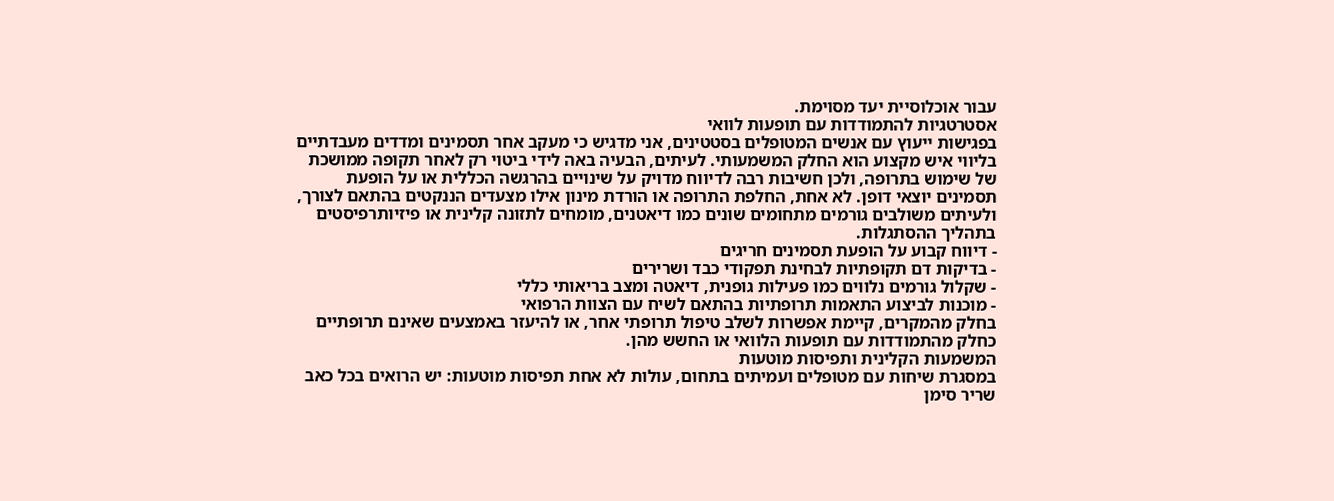עבור אוכלוסיית יעד מסוימת.
אסטרטגיות להתמודדות עם תופעות לוואי
בפגישות ייעוץ עם אנשים המטופלים בסטטינים, אני מדגיש כי מעקב אחר תסמינים ומדדים מעבדתיים בליווי איש מקצוע הוא החלק המשמעותי. לעיתים, הבעיה באה לידי ביטוי רק לאחר תקופה ממושכת של שימוש בתרופה, ולכן חשיבות רבה לדיווח מדויק על שינויים בהרגשה הכללית או על הופעת תסמינים יוצאי דופן. לא אחת, החלפת התרופה או הורדת מינון אילו מצעדים הננקטים בהתאם לצורך, ולעיתים משולבים גורמים מתחומים שונים כמו דיאטנים, מומחים לתזונה קלינית או פיזיותרפיסטים בתהליך ההסתגלות.
- דיווח קבוע על הופעת תסמינים חריגים
- בדיקות דם תקופתיות לבחינת תפקודי כבד ושרירים
- שקלול גורמים נלווים כמו פעילות גופנית, דיאטה ומצב בריאותי כללי
- מוכנות לביצוע התאמות תרופתיות בהתאם לשיח עם הצוות הרפואי
בחלק מהמקרים, קיימת אפשרות לשלב טיפול תרופתי אחר, או להיעזר באמצעים שאינם תרופתיים כחלק מהתמודדות עם תופעות הלוואי או החשש מהן.
המשמעות הקלינית ותפיסות מוטעות
במסגרת שיחות עם מטופלים ועמיתים בתחום, עולות לא אחת תפיסות מוטעות: יש הרואים בכל כאב שריר סימן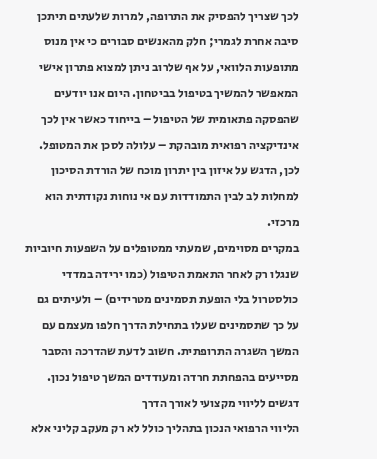לכך שצריך להפסיק את התרופה, למרות שלעתים תיתכן סיבה אחרת לגמרי; חלק מהאנשים סבורים כי אין מנוס מתופעות הלוואי, על אף שלרוב ניתן למצוא פתרון אישי המאפשר להמשיך בטיפול בביטחון. היום אנו יודעים שהפסקה פתאומית של הטיפול – בייחוד כאשר אין לכך אינדיקציה רפואית מובהקת – עלולה לסכן את המטופל. לכן, הדגש על איזון בין יתרון מוכח של הורדת הסיכון למחלות לב לבין התמודדות עם אי נוחות נקודתית הוא מרכזי.
במקרים מסוימים, שמעתי ממטופלים על השפעות חיוביות שנגלו רק לאחר התאמת הטיפול (כמו ירידה במדדי כולסטרול בלי הופעת תסמינים מטרידים) – ולעיתים גם על כך שתסמינים שעלו בתחילת הדרך חלפו מעצמם עם המשך השגרה התרופתית. חשוב לדעת שהדרכה והסבר מסייעים בהפחתת חרדה ומעודדים המשך טיפול נכון.
דגשים לליווי מקצועי לאורך הדרך
הליווי הרפואי הנכון בתהליך כולל לא רק מעקב קליני אלא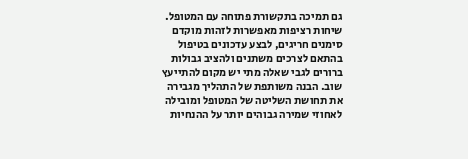גם תמיכה בתקשורת פתוחה עם המטופל. שיחות רציפות מאפשרות לזהות מוקדם סימנים חריגים, לבצע עדכונים בטיפול בהתאם לצרכים משתנים ולהציב גבולות ברורים לגבי שאלה מתי יש מקום להתייעץ שוב. הבנה משותפת של התהליך מגבירה את תחושת השליטה של המטופל ומובילה לאחוזי שמירה גבוהים יותר על ההנחיות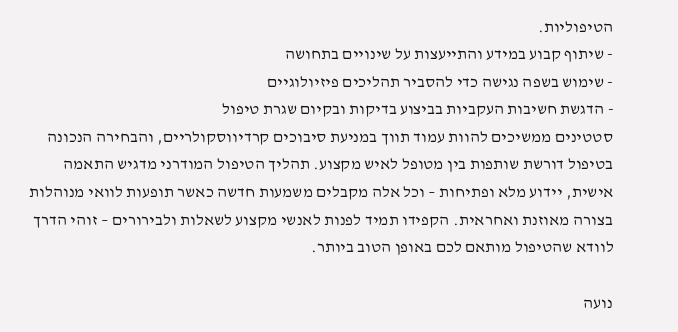הטיפוליות.
- שיתוף קבוע במידע והתייעצות על שינויים בתחושה
- שימוש בשפה נגישה כדי להסביר תהליכים פיזיולוגיים
- הדגשת חשיבות העקביות בביצוע בדיקות ובקיום שגרת טיפול
סטטינים ממשיכים להוות עמוד תווך במניעת סיבוכים קרדיווסקולריים, והבחירה הנכונה בטיפול דורשת שותפות בין מטופל לאיש מקצוע. תהליך הטיפול המודרני מדגיש התאמה אישית, יידוע מלא ופתיחות – וכל אלה מקבלים משמעות חדשה כאשר תופעות לוואי מנוהלות בצורה מאוזנת ואחראית. הקפידו תמיד לפנות לאנשי מקצוע לשאלות ולבירורים – זוהי הדרך לוודא שהטיפול מותאם לכם באופן הטוב ביותר.

נועה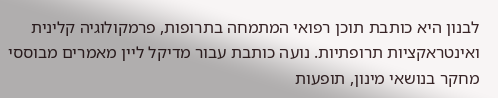לבנון היא כותבת תוכן רפואי המתמחה בתרופות, פרמקולוגיה קלינית ואינטראקציות תרופתיות. נועה כותבת עבור מדיקל ליין מאמרים מבוססי מחקר בנושאי מינון, תופעות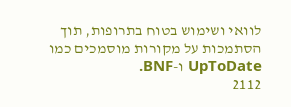לוואי ושימוש בטוח בתרופות, תוך הסתמכות על מקורות מוסמכים כמו UpToDate ו-BNF.
2112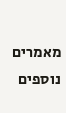מאמרים נוספים